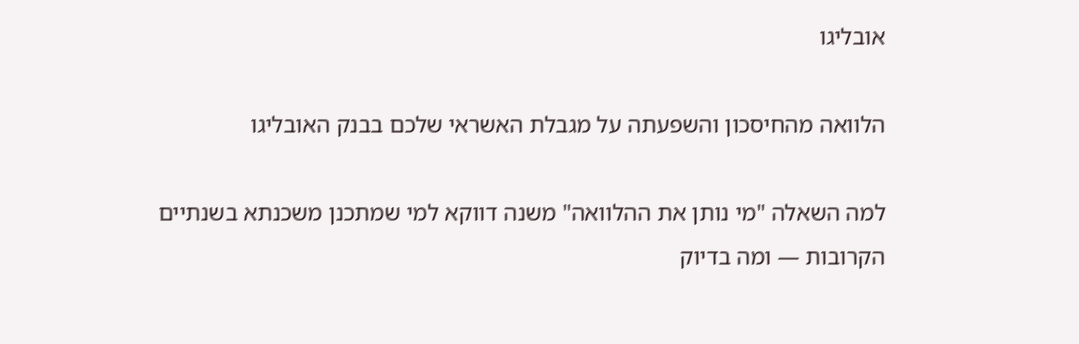אובליגו

הלוואה מהחיסכון והשפעתה על מגבלת האשראי שלכם בבנק האובליגו

למה השאלה "מי נותן את ההלוואה" משנה דווקא למי שמתכנן משכנתא בשנתיים הקרובות — ומה בדיוק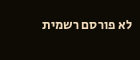לא פורסם רשמית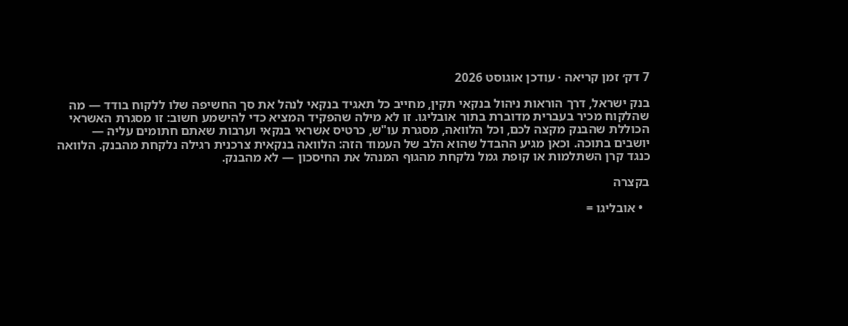7 דק׳ זמן קריאה · עודכן אוגוסט 2026

בנק ישראל, דרך הוראות ניהול בנקאי תקין, מחייב כל תאגיד בנקאי לנהל את סך החשיפה שלו ללקוח בודד — מה שהלקוח מכיר בעברית מדוברת בתור אובליגו. זו לא מילה שהפקיד המציא כדי להישמע חשוב: זו מסגרת האשראי הכוללת שהבנק מקצה לכם, וכל הלוואה, מסגרת עו"ש, כרטיס אשראי בנקאי וערבות שאתם חתומים עליה — יושבים בתוכה. וכאן מגיע ההבדל שהוא הלב של העמוד הזה: הלוואה בנקאית צרכנית רגילה נלקחת מהבנק. הלוואה כנגד קרן השתלמות או קופת גמל נלקחת מהגוף המנהל את החיסכון — לא מהבנק.

בקצרה

  • אובליגו =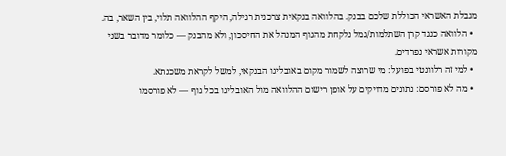מגבלת האשראי הכוללת שלכם בבנק. בהלוואה בנקאית צרכנית רגילה, היקף ההלוואה תלוי, בין השאר, בה.
  • הלוואה כנגד קרן השתלמות/גמל נלקחת מהגוף המנהל את החיסכון, ולא מהבנק — כלומר מדובר בשני מקורות אשראי נפרדים.
  • למי זה רלוונטי בפועל: מי שרוצה לשמור מקום באובליגו הבנקאי, למשל לקראת משכנתא.
  • מה לא פורסם: נתונים מדויקים על אופן רישום ההלוואה מול האובליגו בכל גוף — לא פורסמו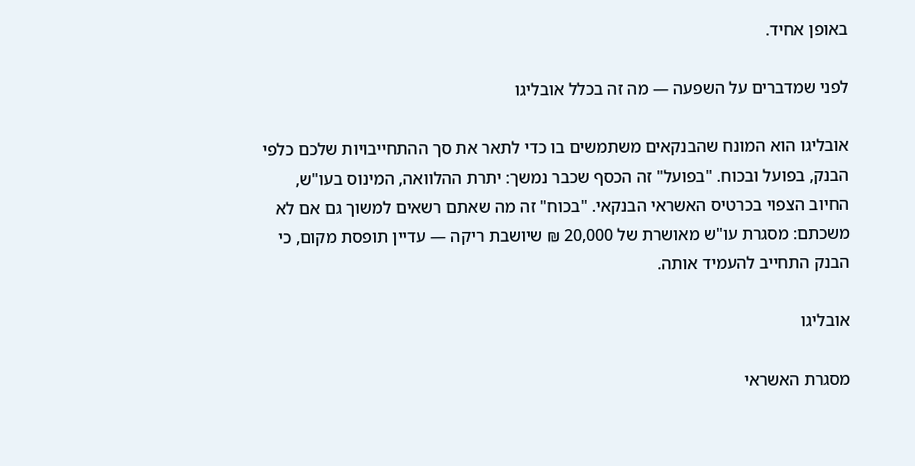באופן אחיד.

לפני שמדברים על השפעה — מה זה בכלל אובליגו

אובליגו הוא המונח שהבנקאים משתמשים בו כדי לתאר את סך ההתחייבויות שלכם כלפי הבנק, בפועל ובכוח. "בפועל" זה הכסף שכבר נמשך: יתרת ההלוואה, המינוס בעו"ש, החיוב הצפוי בכרטיס האשראי הבנקאי. "בכוח" זה מה שאתם רשאים למשוך גם אם לא משכתם: מסגרת עו"ש מאושרת של 20,000 ₪ שיושבת ריקה — עדיין תופסת מקום, כי הבנק התחייב להעמיד אותה.

אובליגו

מסגרת האשראי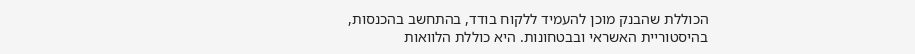הכוללת שהבנק מוכן להעמיד ללקוח בודד, בהתחשב בהכנסות, בהיסטוריית האשראי ובבטחונות. היא כוללת הלוואות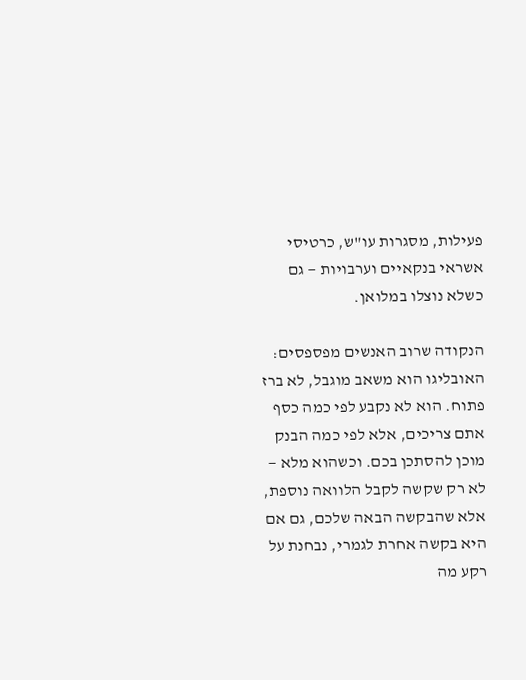פעילות, מסגרות עו"ש, כרטיסי אשראי בנקאיים וערבויות — גם כשלא נוצלו במלואן.

הנקודה שרוב האנשים מפספסים: האובליגו הוא משאב מוגבל, לא ברז פתוח. הוא לא נקבע לפי כמה כסף אתם צריכים, אלא לפי כמה הבנק מוכן להסתכן בכם. וכשהוא מלא — לא רק שקשה לקבל הלוואה נוספת, אלא שהבקשה הבאה שלכם, גם אם היא בקשה אחרת לגמרי, נבחנת על רקע מה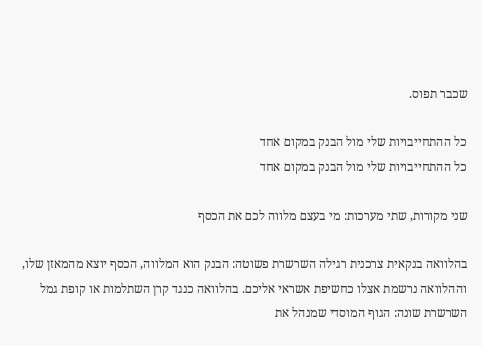שכבר תפוס.

כל ההתחייבויות שלי מול הבנק במקום אחד
כל ההתחייבויות שלי מול הבנק במקום אחד

שני מקורות, שתי מערכות: מי בעצם מלווה לכם את הכסף

בהלוואה בנקאית צרכנית רגילה השרשרת פשוטה: הבנק הוא המלווה, הכסף יוצא מהמאזן שלו, וההלוואה נרשמת אצלו כחשיפת אשראי אליכם. בהלוואה כנגד קרן השתלמות או קופת גמל השרשרת שונה: הגוף המוסדי שמנהל את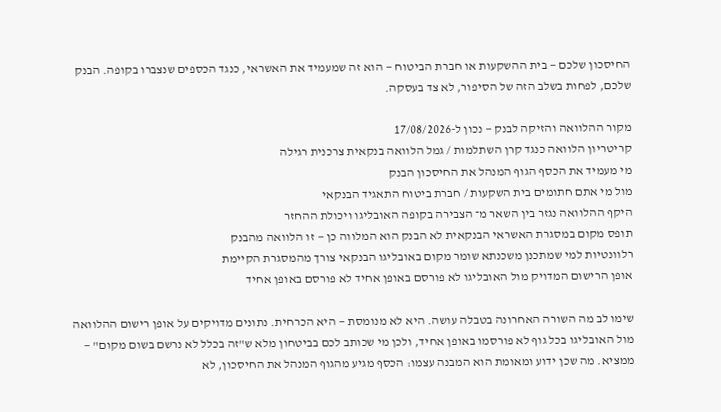החיסכון שלכם — בית ההשקעות או חברת הביטוח — הוא זה שמעמיד את האשראי, כנגד הכספים שנצברו בקופה. הבנק שלכם, לפחות בשלב הזה של הסיפור, לא צד בעסקה.

מקור ההלוואה והזיקה לבנק — נכון ל-17/08/2026
קריטריון הלוואה כנגד קרן השתלמות / גמל הלוואה בנקאית צרכנית רגילה
מי מעמיד את הכסף הגוף המנהל את החיסכון הבנק
מול מי אתם חתומים בית השקעות / חברת ביטוח התאגיד הבנקאי
היקף ההלוואה נגזר בין השאר מ־ הצבירה בקופה האובליגו ויכולת ההחזר
תופס מקום במסגרת האשראי הבנקאית לא הבנק הוא המלווה כן — זו הלוואה מהבנק
רלוונטיות למי שמתכנן משכנתא שומר מקום באובליגו הבנקאי צורך מהמסגרת הקיימת
אופן הרישום המדויק מול האובליגו לא פורסם באופן אחיד לא פורסם באופן אחיד

שימו לב מה השורה האחרונה בטבלה עושה. היא לא מנומסת — היא הכרחית. נתונים מדויקים על אופן רישום ההלוואה מול האובליגו בכל גוף לא פורסמו באופן אחיד, ולכן מי שכותב לכם בביטחון מלא ש"זה בכלל לא נרשם בשום מקום" — ממציא. מה שכן ידוע ומאומת הוא המבנה עצמו: הכסף מגיע מהגוף המנהל את החיסכון, לא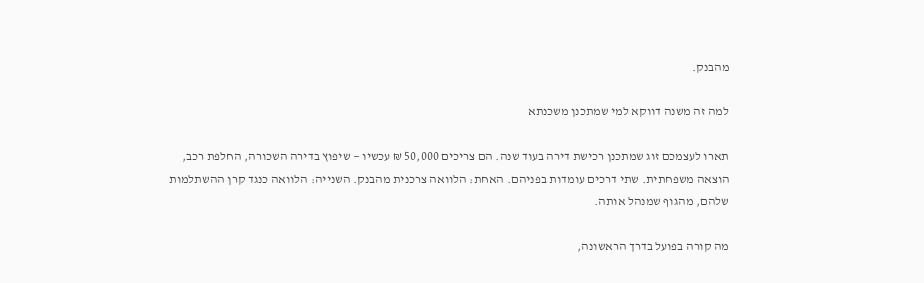מהבנק.

למה זה משנה דווקא למי שמתכנן משכנתא

תארו לעצמכם זוג שמתכנן רכישת דירה בעוד שנה. הם צריכים 50,000 ₪ עכשיו — שיפוץ בדירה השכורה, החלפת רכב, הוצאה משפחתית. שתי דרכים עומדות בפניהם. האחת: הלוואה צרכנית מהבנק. השנייה: הלוואה כנגד קרן ההשתלמות שלהם, מהגוף שמנהל אותה.

מה קורה בפועל בדרך הראשונה,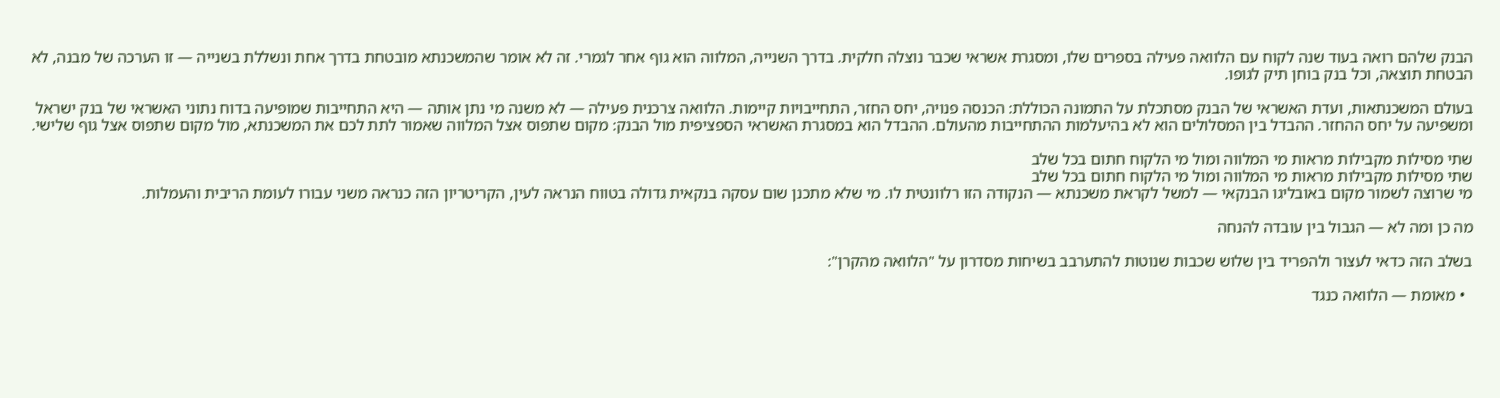הבנק שלהם רואה בעוד שנה לקוח עם הלוואה פעילה בספרים שלו, ומסגרת אשראי שכבר נוצלה חלקית. בדרך השנייה, המלווה הוא גוף אחר לגמרי. זה לא אומר שהמשכנתא מובטחת בדרך אחת ונשללת בשנייה — זו הערכה של מבנה, לא הבטחת תוצאה, וכל בנק בוחן תיק לגופו.

בעולם המשכנתאות, ועדת האשראי של הבנק מסתכלת על התמונה הכוללת: הכנסה פנויה, יחס החזר, התחייבויות קיימות. הלוואה צרכנית פעילה — לא משנה מי נתן אותה — היא התחייבות שמופיעה בדוח נתוני האשראי של בנק ישראל ומשפיעה על יחס ההחזר. ההבדל בין המסלולים הוא לא בהיעלמות ההתחייבות מהעולם. ההבדל הוא במסגרת האשראי הספציפית מול הבנק: מקום שתפוס אצל המלווה שאמור לתת לכם את המשכנתא, מול מקום שתפוס אצל גוף שלישי.

שתי מסילות מקבילות מראות מי המלווה ומול מי הלקוח חתום בכל שלב
שתי מסילות מקבילות מראות מי המלווה ומול מי הלקוח חתום בכל שלב
מי שרוצה לשמור מקום באובליגו הבנקאי — למשל לקראת משכנתא — הנקודה הזו רלוונטית לו. מי שלא מתכנן שום עסקה בנקאית גדולה בטווח הנראה לעין, הקריטריון הזה כנראה משני עבורו לעומת הריבית והעמלות.

מה כן ומה לא — הגבול בין עובדה להנחה

בשלב הזה כדאי לעצור ולהפריד בין שלוש שכבות שנוטות להתערבב בשיחות מסדרון על "הלוואה מהקרן":

  • מאומת — הלוואה כנגד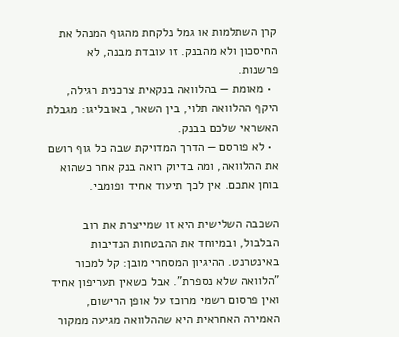קרן השתלמות או גמל נלקחת מהגוף המנהל את החיסכון ולא מהבנק. זו עובדת מבנה, לא פרשנות.
  • מאומת — בהלוואה בנקאית צרכנית רגילה, היקף ההלוואה תלוי, בין השאר, באובליגו: מגבלת האשראי שלכם בבנק.
  • לא פורסם — הדרך המדויקת שבה כל גוף רושם את ההלוואה, ומה בדיוק רואה בנק אחר כשהוא בוחן אתכם. אין לכך תיעוד אחיד ופומבי.

השכבה השלישית היא זו שמייצרת את רוב הבלבול, ובמיוחד את ההבטחות הנדיבות באינטרנט. ההיגיון המסחרי מובן: קל למכור "הלוואה שלא נספרת". אבל כשאין תעריפון אחיד ואין פרסום רשמי מרוכז על אופן הרישום, האמירה האחראית היא שההלוואה מגיעה ממקור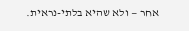אחר — ולא שהיא בלתי-נראית.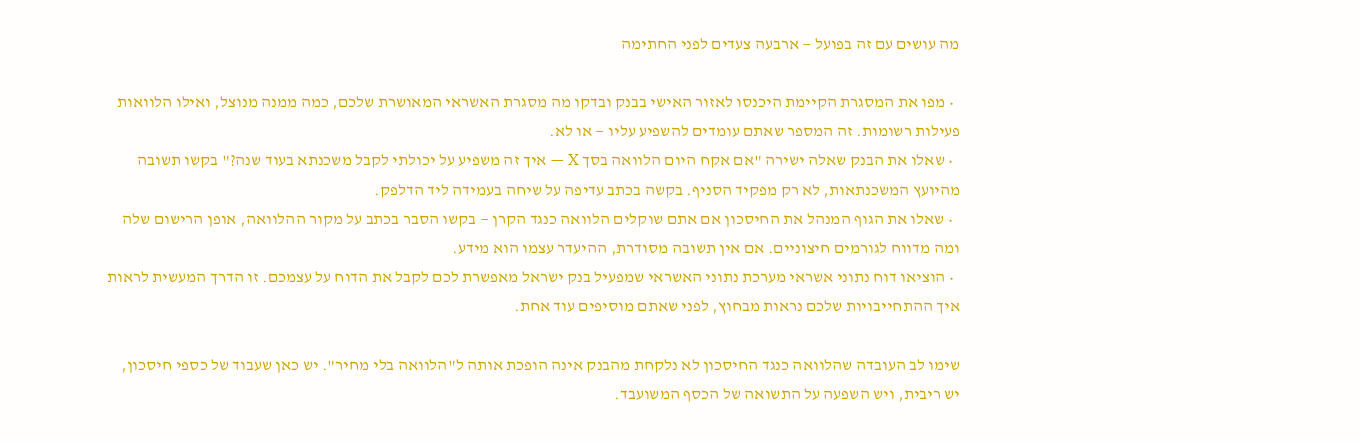מה עושים עם זה בפועל — ארבעה צעדים לפני החתימה

  • מפו את המסגרת הקיימת היכנסו לאזור האישי בבנק ובדקו מה מסגרת האשראי המאושרת שלכם, כמה ממנה מנוצל, ואילו הלוואות פעילות רשומות. זה המספר שאתם עומדים להשפיע עליו — או לא.
  • שאלו את הבנק שאלה ישירה "אם אקח היום הלוואה בסך X — איך זה משפיע על יכולתי לקבל משכנתא בעוד שנה?" בקשו תשובה מהיועץ המשכנתאות, לא רק מפקיד הסניף. בקשה בכתב עדיפה על שיחה בעמידה ליד הדלפק.
  • שאלו את הגוף המנהל את החיסכון אם אתם שוקלים הלוואה כנגד הקרן — בקשו הסבר בכתב על מקור ההלוואה, אופן הרישום שלה ומה מדווח לגורמים חיצוניים. אם אין תשובה מסודרת, ההיעדר עצמו הוא מידע.
  • הוציאו דוח נתוני אשראי מערכת נתוני האשראי שמפעיל בנק ישראל מאפשרת לכם לקבל את הדוח על עצמכם. זו הדרך המעשית לראות איך ההתחייבויות שלכם נראות מבחוץ, לפני שאתם מוסיפים עוד אחת.

שימו לב העובדה שהלוואה כנגד החיסכון לא נלקחת מהבנק אינה הופכת אותה ל"הלוואה בלי מחיר". יש כאן שעבוד של כספי חיסכון, יש ריבית, ויש השפעה על התשואה של הכסף המשועבד.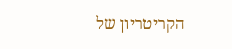הקריטריון של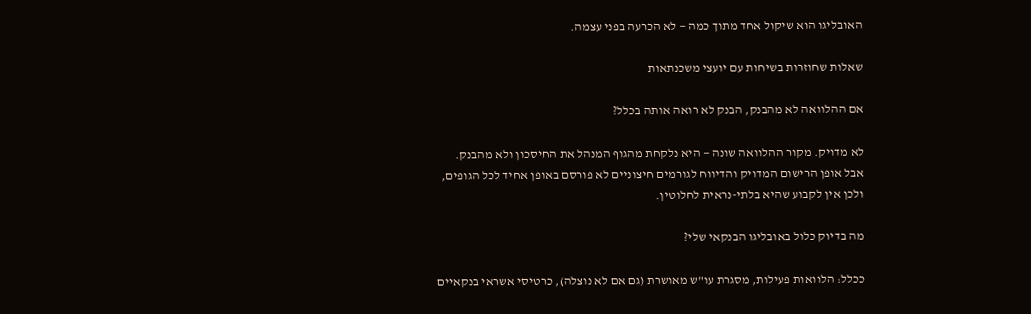האובליגו הוא שיקול אחד מתוך כמה — לא הכרעה בפני עצמה.

שאלות שחוזרות בשיחות עם יועצי משכנתאות

אם ההלוואה לא מהבנק, הבנק לא רואה אותה בכלל?

לא מדויק. מקור ההלוואה שונה — היא נלקחת מהגוף המנהל את החיסכון ולא מהבנק. אבל אופן הרישום המדויק והדיווח לגורמים חיצוניים לא פורסם באופן אחיד לכל הגופים, ולכן אין לקבוע שהיא בלתי-נראית לחלוטין.

מה בדיוק כלול באובליגו הבנקאי שלי?

ככלל: הלוואות פעילות, מסגרת עו"ש מאושרת (גם אם לא נוצלה), כרטיסי אשראי בנקאיים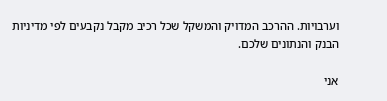וערבויות. ההרכב המדויק והמשקל שכל רכיב מקבל נקבעים לפי מדיניות הבנק והנתונים שלכם.

אני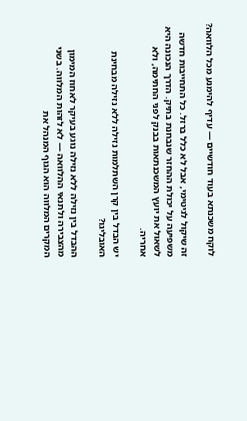לוקח משכנתא בעוד חודשיים — עדיף להימנע מכל הלוואה?

זה שיקול לגיטימי, אבל לא כלל ברזל. כל התחייבות חדשה משפיעה על יכולת ההחזר שנבחנת בתיק. הדרך הנכונה היא לשאול את יועץ המשכנתאות בבנק לפני החתימה, ולא אחריה.

יש הבדל בין קרן השתלמות נזילה ללא נזילה מבחינת האובליגו?

ההבדל בין נזילה ללא נזילה נוגע בעיקר לאחוז המימון מהצבירה ולתנאי ההלוואה — לא לזהות המלווה. בשני המקרים המלווה הוא הגוף המנהל את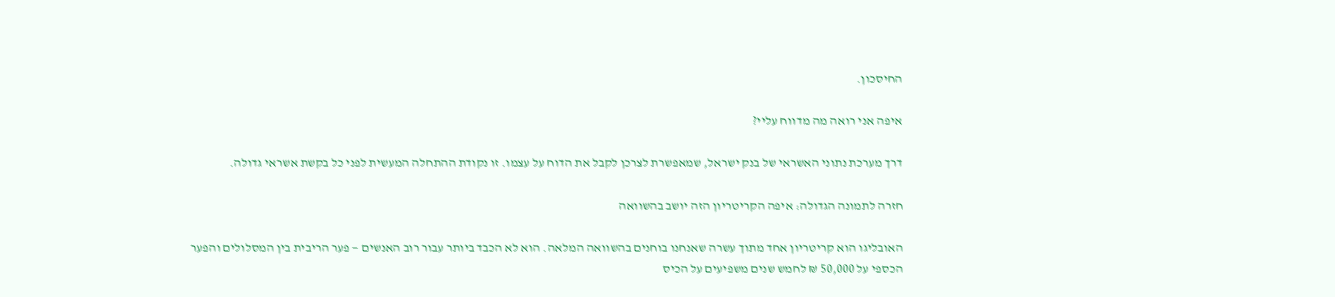החיסכון.

איפה אני רואה מה מדווח עליי?

דרך מערכת נתוני האשראי של בנק ישראל, שמאפשרת לצרכן לקבל את הדוח על עצמו. זו נקודת ההתחלה המעשית לפני כל בקשת אשראי גדולה.

חזרה לתמונה הגדולה: איפה הקריטריון הזה יושב בהשוואה

האובליגו הוא קריטריון אחד מתוך עשרה שאנחנו בוחנים בהשוואה המלאה. הוא לא הכבד ביותר עבור רוב האנשים — פער הריבית בין המסלולים והפער הכספי על 50,000 ₪ לחמש שנים משפיעים על הכיס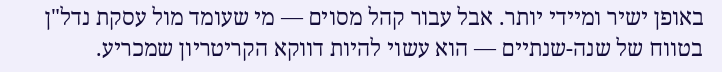באופן ישיר ומיידי יותר. אבל עבור קהל מסוים — מי שעומד מול עסקת נדל"ן בטווח של שנה-שנתיים — הוא עשוי להיות דווקא הקריטריון שמכריע.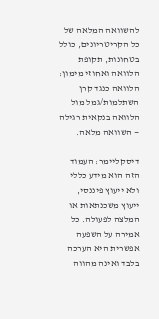להשוואה המלאה של כל הקריטריונים, כולל בטחונות, תקופת הלוואה ואחוזי מימון: הלוואה כנגד קרן השתלמות/גמל מול הלוואה בנקאית רגילה — השוואה מלאה.

דיסקליימר: העמוד הזה הוא מידע כללי ולא ייעוץ פיננסי, ייעוץ משכנתאות או המלצה לפעולה. כל אמירה על השפעה אפשרית היא הערכה בלבד ואינה מהווה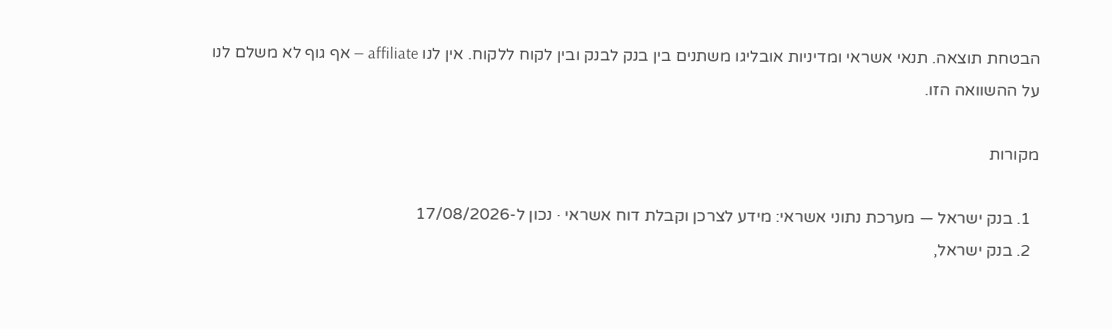הבטחת תוצאה. תנאי אשראי ומדיניות אובליגו משתנים בין בנק לבנק ובין לקוח ללקוח. אין לנו affiliate — אף גוף לא משלם לנו על ההשוואה הזו.

מקורות

  1. בנק ישראל — מערכת נתוני אשראי: מידע לצרכן וקבלת דוח אשראי · נכון ל-17/08/2026
  2. בנק ישראל,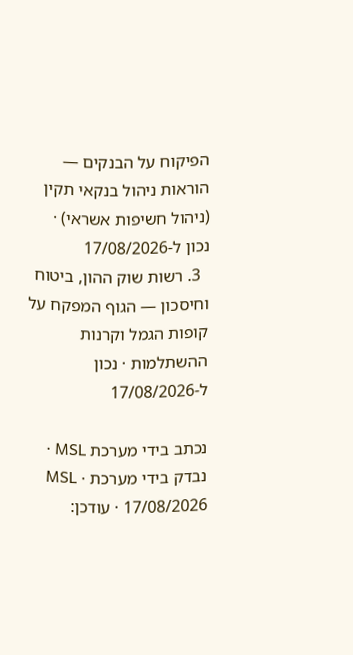הפיקוח על הבנקים — הוראות ניהול בנקאי תקין (ניהול חשיפות אשראי) · נכון ל-17/08/2026
  3. רשות שוק ההון, ביטוח וחיסכון — הגוף המפקח על קופות הגמל וקרנות ההשתלמות · נכון ל-17/08/2026

נכתב בידי מערכת MSL · נבדק בידי מערכת MSL · 17/08/2026 · עודכן: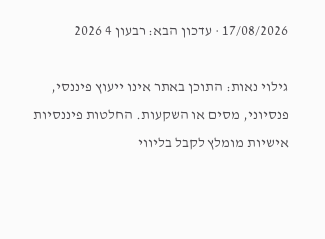17/08/2026 · עדכון הבא: רבעון 4 2026

גילוי נאות: התוכן באתר אינו ייעוץ פיננסי, פנסיוני, מסים או השקעות. החלטות פיננסיות אישיות מומלץ לקבל בליווי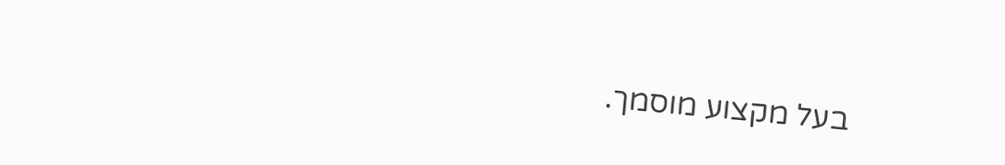בעל מקצוע מוסמך.